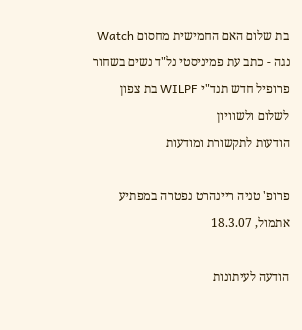בת שלום האם החמישית מחסום Watch נגה - כתב עת פמיניסטי נל"ד נשים בשחור פרופיל חדש תנד"י WILPF בת צפון לשלום ולשוויון
הודעות לתקשורת ומודעות

פרופ' טניה ריינהרט נפטרה במפתיע אתמול, 18.3.07

הודעה לעיתונות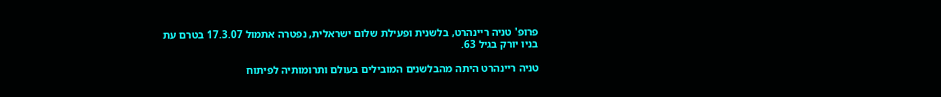פרופ' טניה ריינהרט, בלשנית ופעילת שלום ישראלית, נפטרה אתמול 17.3.07 בטרם עת בניו יורק בגיל 63.

טניה ריינהרט היתה מהבלשנים המובילים בעולם ותרומותיה לפיתוח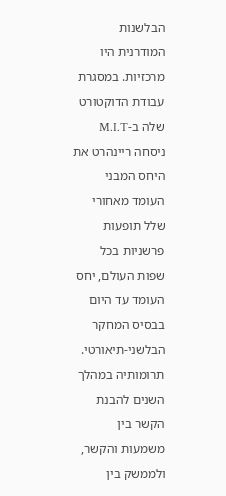הבלשנות המודרנית היו מרכזיות. במסגרת עבודת הדוקטורט שלה ב-M.I.T ניסחה ריינהרט את היחס המבני העומד מאחורי שלל תופעות פרשניות בכל שפות העולם, יחס העומד עד היום בבסיס המחקר הבלשני-תיאורטי. תרומותיה במהלך השנים להבנת הקשר בין משמעות והקשר, ולממשק בין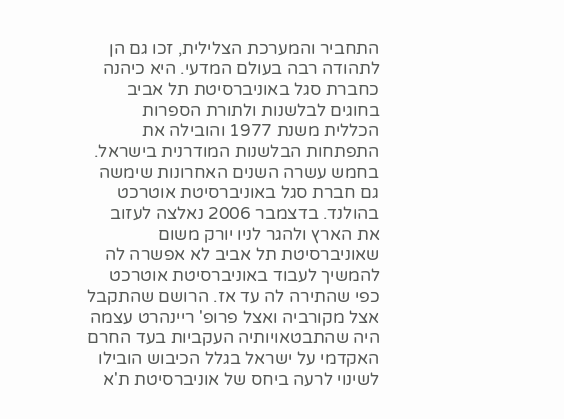התחביר והמערכת הצלילית, זכו גם הן לתהודה רבה בעולם המדעי. היא כיהנה כחברת סגל באוניברסיטת תל אביב בחוגים לבלשנות ולתורת הספרות הכללית משנת 1977 והובילה את התפתחות הבלשנות המודרנית בישראל. בחמש עשרה השנים האחרונות שימשה גם חברת סגל באוניברסיטת אוטרכט בהולנד. בדצמבר 2006 נאלצה לעזוב את הארץ ולהגר לניו יורק משום שאוניברסיטת תל אביב לא אפשרה לה להמשיך לעבוד באוניברסיטת אוטרכט כפי שהתירה לה עד אז. הרושם שהתקבל אצל מקורביה ואצל פרופ' ריינהרט עצמה היה שהתבטאויותיה העקביות בעד החרם האקדמי על ישראל בגלל הכיבוש הובילו לשינוי לרעה ביחס של אוניברסיטת ת'א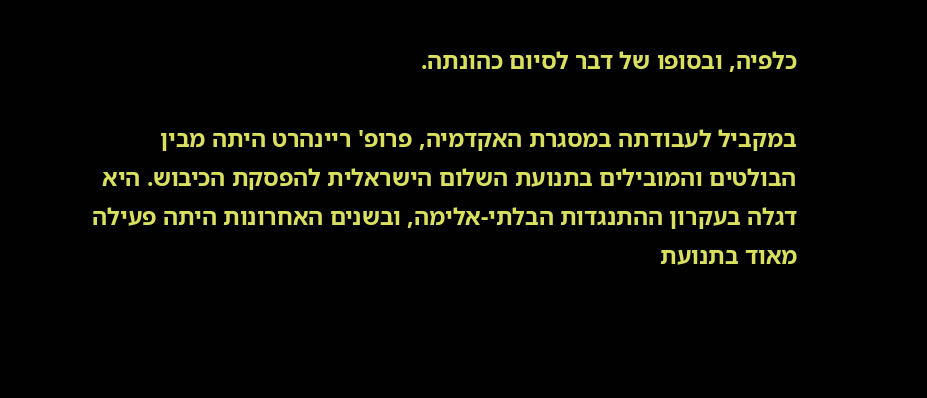כלפיה, ובסופו של דבר לסיום כהונתה.

במקביל לעבודתה במסגרת האקדמיה, פרופ' ריינהרט היתה מבין הבולטים והמובילים בתנועת השלום הישראלית להפסקת הכיבוש. היא דגלה בעקרון ההתנגדות הבלתי-אלימה, ובשנים האחרונות היתה פעילה מאוד בתנועת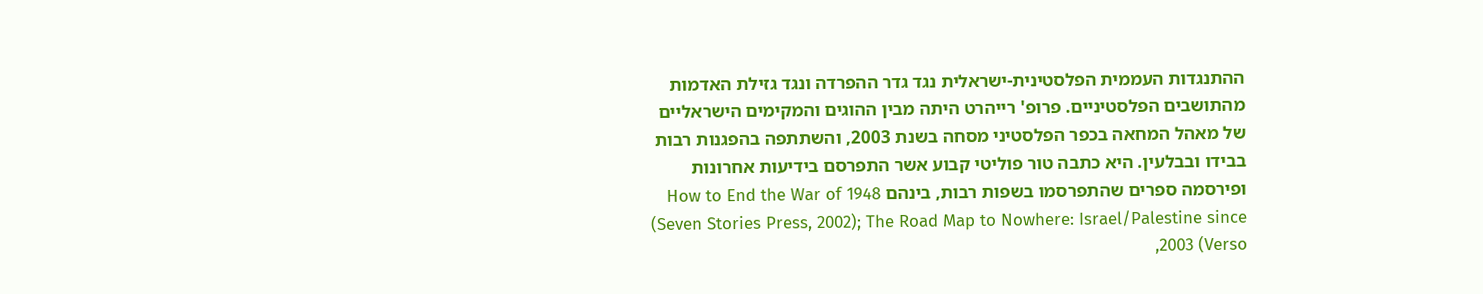ההתנגדות העממית הפלסטינית-ישראלית נגד גדר ההפרדה ונגד גזילת האדמות מהתושבים הפלסטיניים. פרופ' רייהרט היתה מבין ההוגים והמקימים הישראליים של מאהל המחאה בכפר הפלסטיני מסחה בשנת 2003, והשתתפה בהפגנות רבות בבידו ובבלעין. היא כתבה טור פוליטי קבוע אשר התפרסם בידיעות אחרונות ופירסמה ספרים שהתפרסמו בשפות רבות, בינהם How to End the War of 1948 (Seven Stories Press, 2002); The Road Map to Nowhere: Israel/Palestine since 2003 (Verso,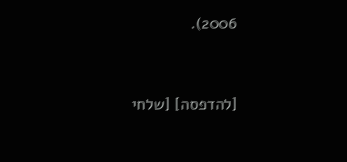2006).


[להדפסה] [שלחי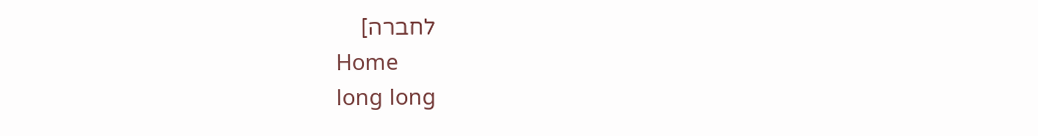לחברה]
Home
long long